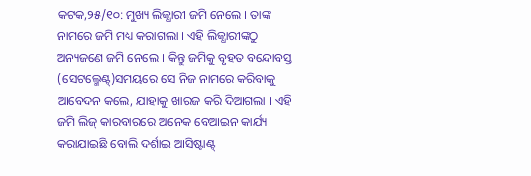କଟକ,୨୫/୧୦: ମୁଖ୍ୟ ଲିଜ୍ଧାରୀ ଜମି ନେଲେ । ତାଙ୍କ ନାମରେ ଜମି ମଧ୍ୟ କରାଗଲା । ଏହି ଲିଜ୍ଧାରୀଙ୍କଠୁ ଅନ୍ୟଜଣେ ଜମି ନେଲେ । କିନ୍ତୁ ଜମିକୁ ବୃହତ ବନ୍ଦୋବସ୍ତ (ସେଟଲ୍ମେଣ୍ଟ୍)ସମୟରେ ସେ ନିଜ ନାମରେ କରିବାକୁ ଆବେଦନ କଲେ, ଯାହାକୁ ଖାରଜ କରି ଦିଆଗଲା । ଏହି ଜମି ଲିଜ୍ କାରବାରରେ ଅନେକ ବେଆଇନ କାର୍ଯ୍ୟ କରାଯାଇଛି ବୋଲି ଦର୍ଶାଇ ଆସିଷ୍ଟାଣ୍ଟ୍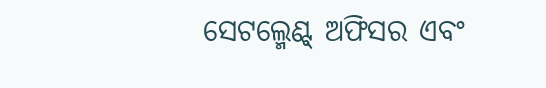ସେଟଲ୍ମେଣ୍ଟ୍ ଅଫିସର ଏବଂ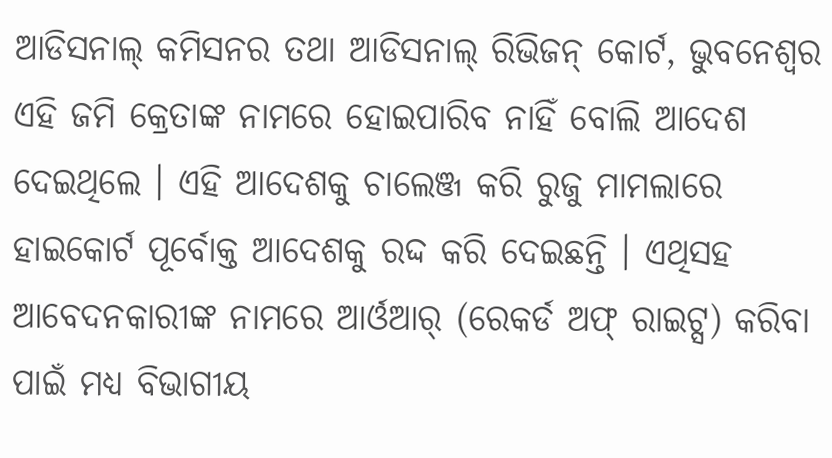ଆଡିସନାଲ୍ କମିସନର ତଥା ଆଡିସନାଲ୍ ରିଭିଜନ୍ କୋର୍ଟ, ଭୁବନେଶ୍ୱର ଏହି ଜମି କ୍ରେତାଙ୍କ ନାମରେ ହୋଇପାରିବ ନାହିଁ ବୋଲି ଆଦେଶ ଦେଇଥିଲେ । ଏହି ଆଦେଶକୁ ଚାଲେଞ୍ଜ କରି ରୁଜୁ ମାମଲାରେ ହାଇକୋର୍ଟ ପୂର୍ବୋକ୍ତ ଆଦେଶକୁ ରଦ୍ଦ କରି ଦେଇଛନ୍ତି । ଏଥିସହ ଆବେଦନକାରୀଙ୍କ ନାମରେ ଆର୍ଓଆର୍ (ରେକର୍ଡ ଅଫ୍ ରାଇଟ୍ସ) କରିବା ପାଇଁ ମଧ୍ୟ ବିଭାଗୀୟ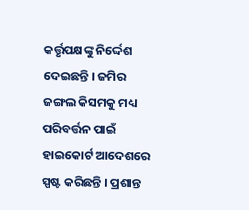କର୍ତ୍ତୃପକ୍ଷଙ୍କୁ ନିର୍ଦ୍ଦେଶ ଦେଇଛନ୍ତି । ଜମିର ଜଙ୍ଗଲ କିସମକୁ ମଧ୍ୟ ପରିବର୍ତ୍ତନ ପାଇଁ ହାଇକୋର୍ଟ ଆଦେଶରେ ସ୍ପଷ୍ଟ କରିଛନ୍ତି । ପ୍ରଶାନ୍ତ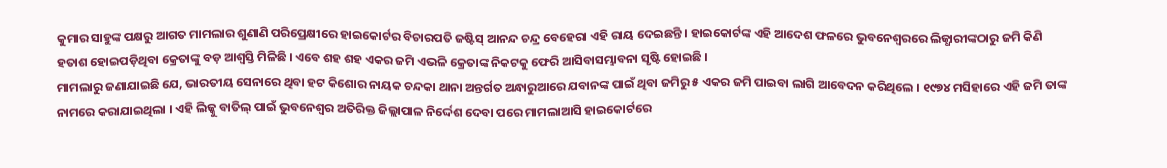କୁମାର ସାହୁଙ୍କ ପକ୍ଷରୁ ଆଗତ ମାମଲାର ଶୁଣାଣି ପରିପ୍ରେକ୍ଷୀରେ ହାଇକୋର୍ଟର ବିଚାରପତି ଜଷ୍ଟିସ୍ ଆନନ୍ଦ ଚନ୍ଦ୍ର ବେହେରା ଏହି ରାୟ ଦେଇଛନ୍ତି । ହାଇକୋର୍ଟଙ୍କ ଏହି ଆଦେଶ ଫଳରେ ଭୁବନେଶ୍ୱରରେ ଲିଜ୍ଧାରୀଙ୍କଠାରୁ ଜମି କିଣି ହତାଶ ହୋଇପଡ଼ିଥିବା କ୍ରେତାଙ୍କୁ ବଡ଼ ଆଶ୍ୱସ୍ତି ମିଳିଛି । ଏବେ ଶହ ଶହ ଏକର ଜମି ଏଭଳି କ୍ରେତାଙ୍କ ନିକଟକୁ ଫେରି ଆସିବାସମ୍ଭାବନା ସୃଷ୍ଟି ହୋଇଛି ।
ମାମଲାରୁ ଜଣାଯାଇଛି ଯେ, ଭାରତୀୟ ସେନାରେ ଥିବା ହଟ କିଶୋର ନାୟକ ଚନ୍ଦକା ଥାନା ଅନ୍ତର୍ଗତ ଅନ୍ଧାରୁଆରେ ଯବାନଙ୍କ ପାଇଁ ଥିବା ଜମିରୁ ୫ ଏକର ଜମି ପାଇବା ଲାଗି ଆବେଦନ କରିଥିଲେ । ୧୯୭୪ ମସିହାରେ ଏହି ଜମି ତାଙ୍କ ନାମରେ କରାଯାଇଥିଲା । ଏହି ଲିଜ୍କୁ ବାତିଲ୍ ପାଇଁ ଭୁବନେଶ୍ୱର ଅତିରିକ୍ତ ଜିଲ୍ଲାପାଳ ନିର୍ଦ୍ଦେଶ ଦେବା ପରେ ମାମଲାଆସି ହାଇକୋର୍ଟରେ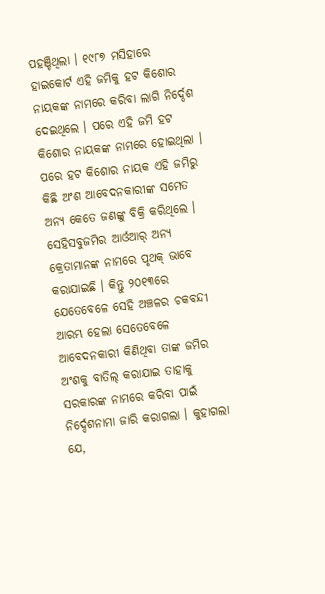ପହଞ୍ଚିଥିଲା । ୧୯୮୭ ମସିହାରେ ହାଇକୋର୍ଟ ଏହି ଜମିକୁ ହଟ କିଶୋର ନାୟକଙ୍କ ନାମରେ କରିବା ଲାଗି ନିର୍ଦ୍ଦେଶ ଦେଇଥିଲେ । ପରେ ଏହି ଜମି ହଟ କିଶୋର ନାୟକଙ୍କ ନାମରେ ହୋଇଥିଲା । ପରେ ହଟ କିଶୋର ନାୟକ ଏହି ଜମିରୁ କିଛି ଅଂଶ ଆବେଦନକାରୀଙ୍କ ସମେତ ଅନ୍ୟ କେତେ ଜଣଙ୍କୁ ବିକ୍ରି କରିଥିଲେ । ସେହିସବୁଜମିର ଆର୍ଓଆର୍ ଅନ୍ୟ କ୍ରେତାମାନଙ୍କ ନାମରେ ପୃଥକ୍ ଭାବେ କରାଯାଇଛି । କିନ୍ତୁ ୨୦୧୩ରେ ଯେତେବେଳେ ସେହି ଅଞ୍ଚଳର ଚକବନ୍ଦୀ ଆରମ୍ଭ ହେଲା ସେତେବେଳେ ଆବେଦନକାରୀ କିଣିଥିବା ତାଙ୍କ ଜମିର ଅଂଶକୁ ବାତିଲ୍ କରାଯାଇ ତାହାକୁ ସରକାରଙ୍କ ନାମରେ କରିବା ପାଇଁ ନିର୍ଦ୍ଦେଶନାମା ଜାରି କରାଗଲା । କୁହାଗଲା ଯେ,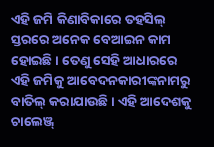ଏହି ଜମି କିଣାବିକାରେ ତହସିଲ୍ ସ୍ତରରେ ଅନେକ ବେଆଇନ କାମ ହୋଇଛି । ତେଣୁ ସେହି ଆଧାରରେ ଏହି ଜମିକୁ ଆବେଦନକାରୀଙ୍କନାମରୁ ବାତିଲ୍ କରାଯାଉଛି । ଏହି ଆଦେଶକୁ ଚାଲେଞ୍ଜ୍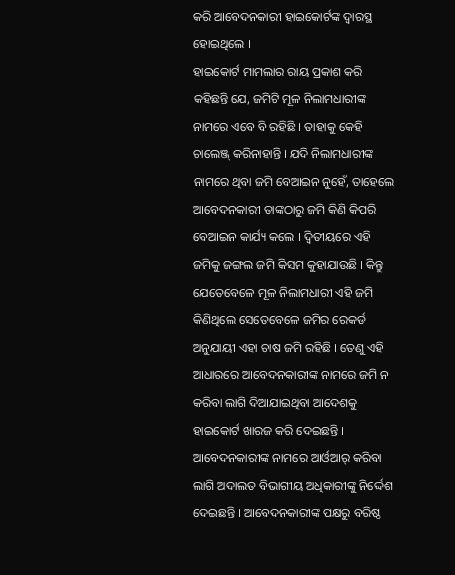କରି ଆବେଦନକାରୀ ହାଇକୋର୍ଟଙ୍କ ଦ୍ୱାରସ୍ଥ ହୋଇଥିଲେ ।
ହାଇକୋର୍ଟ ମାମଲାର ରାୟ ପ୍ରକାଶ କରି କହିଛନ୍ତି ଯେ, ଜମିଟି ମୂଳ ନିଲାମଧାରୀଙ୍କ ନାମରେ ଏବେ ବି ରହିଛି । ତାହାକୁ କେହି ଚାଲେଞ୍ଜ୍ କରିନାହାନ୍ତି । ଯଦି ନିଲାମଧାରୀଙ୍କ ନାମରେ ଥିବା ଜମି ବେଆଇନ ନୁହେଁ, ତାହେଲେ ଆବେଦନକାରୀ ତାଙ୍କଠାରୁ ଜମି କିଣି କିପରି ବେଆଇନ କାର୍ଯ୍ୟ କଲେ । ଦ୍ୱିତୀୟରେ ଏହି ଜମିକୁ ଜଙ୍ଗଲ ଜମି କିସମ କୁହାଯାଉଛି । କିନ୍ତୁ ଯେତେବେଳେ ମୂଳ ନିଲାମଧାରୀ ଏହି ଜମି କିଣିଥିଲେ ସେତେବେଳେ ଜମିର ରେକର୍ଡ ଅନୁଯାୟୀ ଏହା ଚାଷ ଜମି ରହିଛି । ତେଣୁ ଏହି ଆଧାରରେ ଆବେଦନକାରୀଙ୍କ ନାମରେ ଜମି ନ କରିବା ଲାଗି ଦିଆଯାଇଥିବା ଆଦେଶକୁ ହାଇକୋର୍ଟ ଖାରଜ କରି ଦେଇଛନ୍ତି । ଆବେଦନକାରୀଙ୍କ ନାମରେ ଆର୍ଓଆର୍ କରିବା ଲାଗି ଅଦାଲତ ବିଭାଗୀୟ ଅଧିକାରୀଙ୍କୁ ନିର୍ଦ୍ଦେଶ ଦେଇଛନ୍ତି । ଆବେଦନକାରୀଙ୍କ ପକ୍ଷରୁ ବରିଷ୍ଠ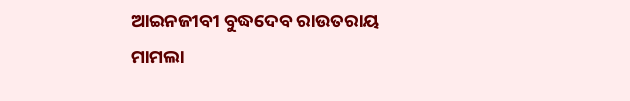ଆଇନଜୀବୀ ବୁଦ୍ଧଦେବ ରାଉତରାୟ ମାମଲା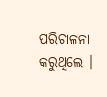ପରିଚାଳନା କରୁଥିଲେ ।